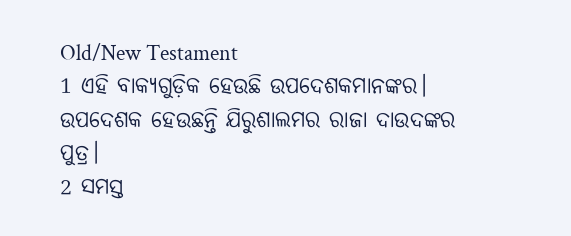Old/New Testament
1 ଏହି ବାକ୍ୟଗୁଡ଼ିକ ହେଉଛି ଉପଦେଶକମାନଙ୍କର। ଉପଦେଶକ ହେଉଛନ୍ତି ଯିରୁଶାଲମର ରାଜା ଦାଉଦଙ୍କର ପୁତ୍ର।
2 ସମସ୍ତ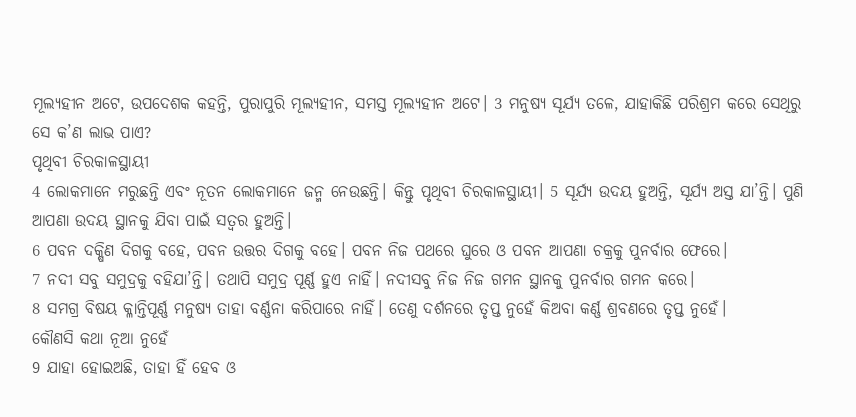ମୂଲ୍ୟହୀନ ଅଟେ, ଉପଦେଶକ କହନ୍ତି, ପୁରାପୁରି ମୂଲ୍ୟହୀନ, ସମସ୍ତ ମୂଲ୍ୟହୀନ ଅଟେ। 3 ମନୁଷ୍ୟ ସୂର୍ଯ୍ୟ ତଳେ, ଯାହାକିଛି ପରିଶ୍ରମ କରେ ସେଥିରୁ ସେ କ’ଣ ଲାଭ ପାଏ?
ପୃଥିବୀ ଚିରକାଳସ୍ଥାୟୀ
4 ଲୋକମାନେ ମରୁଛନ୍ତି ଏବଂ ନୂତନ ଲୋକମାନେ ଜନ୍ମ ନେଉଛନ୍ତି। କିନ୍ତୁ ପୃଥିବୀ ଚିରକାଳସ୍ଥାୟୀ। 5 ସୂର୍ଯ୍ୟ ଉଦୟ ହୁଅନ୍ତି, ସୂର୍ଯ୍ୟ ଅସ୍ତ ଯା’ନ୍ତି। ପୁଣି ଆପଣା ଉଦୟ ସ୍ଥାନକୁ ଯିବା ପାଇଁ ସତ୍ୱର ହୁଅନ୍ତି।
6 ପବନ ଦକ୍ଷିଣ ଦିଗକୁ ବହେ, ପବନ ଉତ୍ତର ଦିଗକୁ ବହେ। ପବନ ନିଜ ପଥରେ ଘୁରେ ଓ ପବନ ଆପଣା ଚକ୍ରକୁ ପୁନର୍ବାର ଫେରେ।
7 ନଦୀ ସବୁ ସମୁଦ୍ରକୁ ବହିଯା’ନ୍ତି। ତଥାପି ସମୁଦ୍ର ପୂର୍ଣ୍ଣ ହୁଏ ନାହିଁ। ନଦୀସବୁ ନିଜ ନିଜ ଗମନ ସ୍ଥାନକୁ ପୁନର୍ବାର ଗମନ କରେ।
8 ସମଗ୍ର ବିଷୟ କ୍ଳାନ୍ତିପୂର୍ଣ୍ଣ ମନୁଷ୍ୟ ତାହା ବର୍ଣ୍ଣନା କରିପାରେ ନାହିଁ। ତେଣୁ ଦର୍ଶନରେ ତୃପ୍ତ ନୁହେଁ କିଅବା କର୍ଣ୍ଣ ଶ୍ରବଣରେ ତୃପ୍ତ ନୁହେଁ।
କୌଣସି କଥା ନୂଆ ନୁହେଁ
9 ଯାହା ହୋଇଅଛି, ତାହା ହିଁ ହେବ ଓ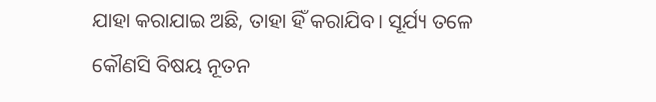ଯାହା କରାଯାଇ ଅଛି, ତାହା ହିଁ କରାଯିବ। ସୂର୍ଯ୍ୟ ତଳେ କୌଣସି ବିଷୟ ନୂତନ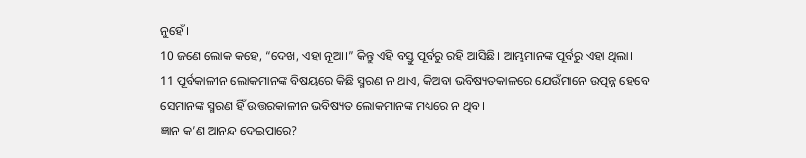ନୁହେଁ।
10 ଜଣେ ଲୋକ କହେ, “ଦେଖ, ଏହା ନୂଆ।” କିନ୍ତୁ ଏହି ବସ୍ତୁ ପୂର୍ବରୁ ରହି ଆସିଛି। ଆମ୍ଭମାନଙ୍କ ପୂର୍ବରୁ ଏହା ଥିଲା।
11 ପୂର୍ବକାଳୀନ ଲୋକମାନଙ୍କ ବିଷୟରେ କିଛି ସ୍ମରଣ ନ ଥାଏ, କିଅବା ଭବିଷ୍ୟତକାଳରେ ଯେଉଁମାନେ ଉତ୍ପନ୍ନ ହେବେ ସେମାନଙ୍କ ସ୍ମରଣ ହିଁ ଉତ୍ତରକାଳୀନ ଭବିଷ୍ୟତ ଲୋକମାନଙ୍କ ମଧ୍ୟରେ ନ ଥିବ।
ଜ୍ଞାନ କ’ଣ ଆନନ୍ଦ ଦେଇପାରେ?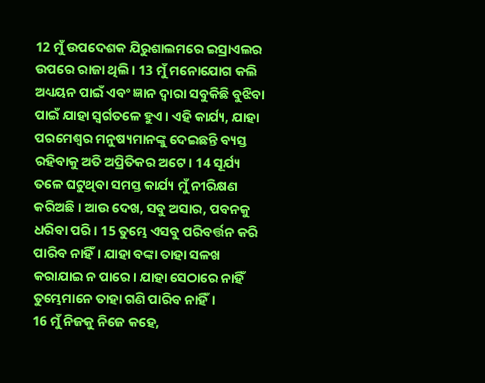12 ମୁଁ ଉପଦେଶକ ଯିରୁଶାଲମରେ ଇସ୍ରାଏଲର ଉପରେ ରାଜା ଥିଲି। 13 ମୁଁ ମନୋଯୋଗ କଲି ଅଧ୍ୟୟନ ପାଇଁ ଏବଂ ଜ୍ଞାନ ଦ୍ୱାରା ସବୁକିଛି ବୁଝିବା ପାଇଁ ଯାହା ସ୍ୱର୍ଗତଳେ ହୁଏ। ଏହି କାର୍ଯ୍ୟ, ଯାହା ପରମେଶ୍ୱର ମନୁଷ୍ୟମାନଙ୍କୁ ଦେଇଛନ୍ତି ବ୍ୟସ୍ତ ରହିବାକୁ ଅତି ଅପ୍ରିତିକର ଅଟେ। 14 ସୂର୍ଯ୍ୟ ତଳେ ଘଟୁଥିବା ସମସ୍ତ କାର୍ଯ୍ୟ ମୁଁ ନୀରିକ୍ଷଣ କରିଅଛି। ଆଉ ଦେଖ, ସବୁ ଅସାର, ପବନକୁ ଧରିବା ପରି। 15 ତୁମ୍ଭେ ଏସବୁ ପରିବର୍ତ୍ତନ କରି ପାରିବ ନାହିଁ। ଯାହା ବଙ୍କା ତାହା ସଳଖ କରାଯାଇ ନ ପାରେ। ଯାହା ସେଠାରେ ନାହିଁ ତୁମ୍ଭେମାନେ ତାହା ଗଣି ପାରିବ ନାହିଁ।
16 ମୁଁ ନିଜକୁ ନିଜେ କହେ,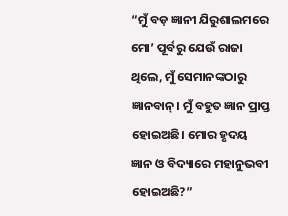“ମୁଁ ବଡ଼ ଜ୍ଞାନୀ ଯିରୁଶାଲମରେ ମୋ’ ପୂର୍ବରୁ ଯେଉଁ ରାଜା ଥିଲେ, ମୁଁ ସେମାନଙ୍କଠାରୁ ଜ୍ଞାନବାନ୍। ମୁଁ ବହୁତ ଜ୍ଞାନ ପ୍ରାପ୍ତ ହୋଇଅଛି। ମୋର ହୃଦୟ ଜ୍ଞାନ ଓ ବିଦ୍ୟାରେ ମହାନୁଭବୀ ହୋଇଅଛି?”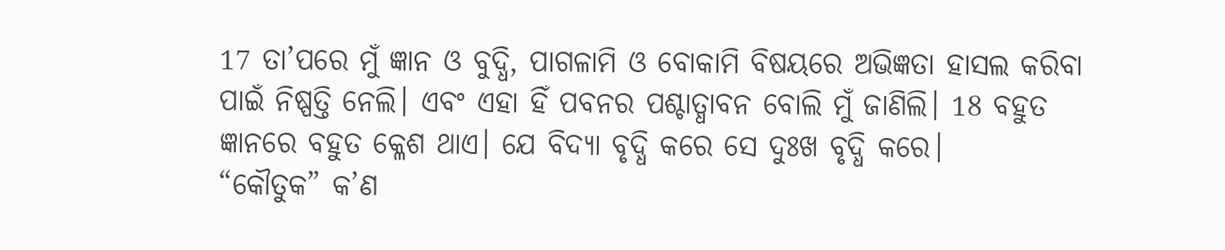17 ତା’ପରେ ମୁଁ ଜ୍ଞାନ ଓ ବୁଦ୍ଧି, ପାଗଳାମି ଓ ବୋକାମି ବିଷୟରେ ଅଭିଜ୍ଞତା ହାସଲ କରିବା ପାଇଁ ନିଷ୍ପତ୍ତି ନେଲି। ଏବଂ ଏହା ହିଁ ପବନର ପଶ୍ଚାତ୍ଧାବନ ବୋଲି ମୁଁ ଜାଣିଲି। 18 ବହୁତ ଜ୍ଞାନରେ ବହୁତ କ୍ଳେଶ ଥାଏ। ଯେ ବିଦ୍ୟା ବୃଦ୍ଧି କରେ ସେ ଦୁଃଖ ବୃଦ୍ଧି କରେ।
“କୌତୁକ” କ’ଣ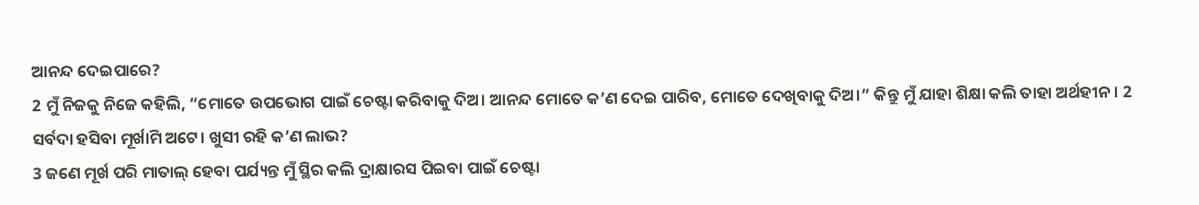ଆନନ୍ଦ ଦେଇପାରେ?
2 ମୁଁ ନିଜକୁ ନିଜେ କହିଲି, “ମୋତେ ଉପଭୋଗ ପାଇଁ ଚେଷ୍ଟା କରିବାକୁ ଦିଅ। ଆନନ୍ଦ ମୋତେ କ’ଣ ଦେଇ ପାରିବ, ମୋତେ ଦେଖିବାକୁ ଦିଅ।” କିନ୍ତୁ ମୁଁ ଯାହା ଶିକ୍ଷା କଲି ତାହା ଅର୍ଥହୀନ। 2 ସର୍ବଦା ହସିବା ମୂର୍ଖାମି ଅଟେ। ଖୁସୀ ରହି କ’ଣ ଲାଭ?
3 ଜଣେ ମୂର୍ଖ ପରି ମାତାଲ୍ ହେବା ପର୍ଯ୍ୟନ୍ତ ମୁଁ ସ୍ଥିର କଲି ଦ୍ରାକ୍ଷାରସ ପିଇବା ପାଇଁ ଚେଷ୍ଟା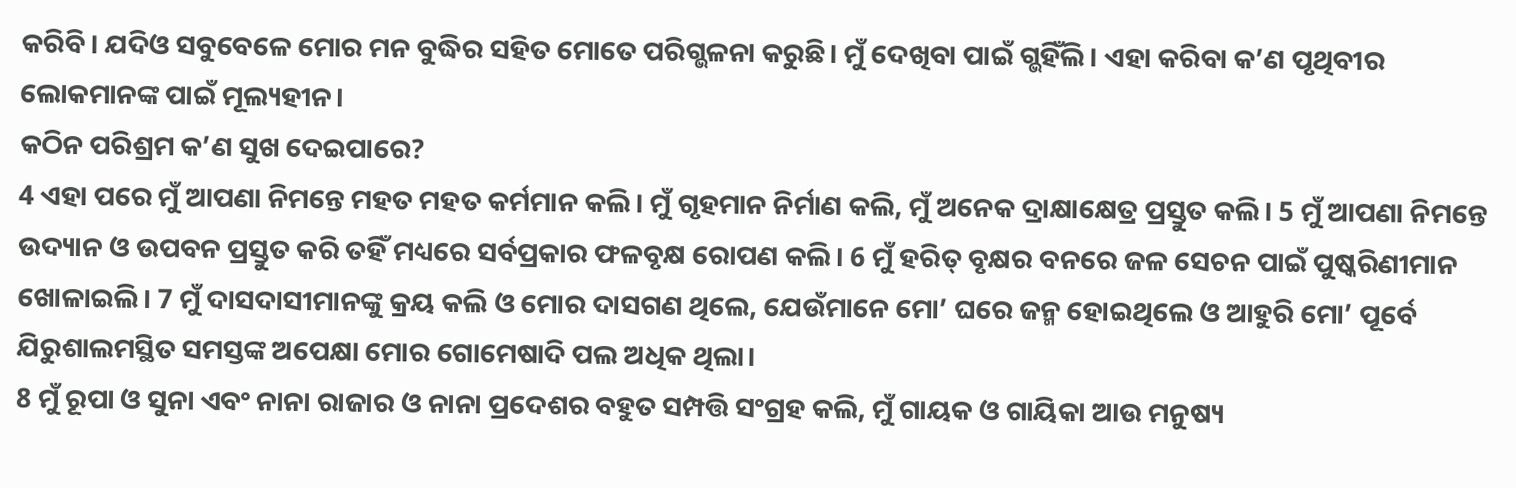କରିବି। ଯଦିଓ ସବୁବେଳେ ମୋର ମନ ବୁଦ୍ଧିର ସହିତ ମୋତେ ପରିଗ୍ଭଳନା କରୁଛି। ମୁଁ ଦେଖିବା ପାଇଁ ଗ୍ଭହିଁଲି। ଏହା କରିବା କ’ଣ ପୃଥିବୀର ଲୋକମାନଙ୍କ ପାଇଁ ମୂଲ୍ୟହୀନ।
କଠିନ ପରିଶ୍ରମ କ’ଣ ସୁଖ ଦେଇପାରେ?
4 ଏହା ପରେ ମୁଁ ଆପଣା ନିମନ୍ତେ ମହତ ମହତ କର୍ମମାନ କଲି। ମୁଁ ଗୃହମାନ ନିର୍ମାଣ କଲି, ମୁଁ ଅନେକ ଦ୍ରାକ୍ଷାକ୍ଷେତ୍ର ପ୍ରସ୍ତୁତ କଲି। 5 ମୁଁ ଆପଣା ନିମନ୍ତେ ଉଦ୍ୟାନ ଓ ଉପବନ ପ୍ରସ୍ତୁତ କରି ତହିଁ ମଧ୍ୟରେ ସର୍ବପ୍ରକାର ଫଳବୃକ୍ଷ ରୋପଣ କଲି। 6 ମୁଁ ହରିତ୍ ବୃକ୍ଷର ବନରେ ଜଳ ସେଚନ ପାଇଁ ପୁଷ୍କରିଣୀମାନ ଖୋଳାଇଲି। 7 ମୁଁ ଦାସଦାସୀମାନଙ୍କୁ କ୍ରୟ କଲି ଓ ମୋର ଦାସଗଣ ଥିଲେ, ଯେଉଁମାନେ ମୋ’ ଘରେ ଜନ୍ମ ହୋଇଥିଲେ ଓ ଆହୁରି ମୋ’ ପୂର୍ବେ ଯିରୁଶାଲମସ୍ଥିତ ସମସ୍ତଙ୍କ ଅପେକ୍ଷା ମୋର ଗୋମେଷାଦି ପଲ ଅଧିକ ଥିଲା।
8 ମୁଁ ରୂପା ଓ ସୁନା ଏବଂ ନାନା ରାଜାର ଓ ନାନା ପ୍ରଦେଶର ବହୁତ ସମ୍ପତ୍ତି ସଂଗ୍ରହ କଲି, ମୁଁ ଗାୟକ ଓ ଗାୟିକା ଆଉ ମନୁଷ୍ୟ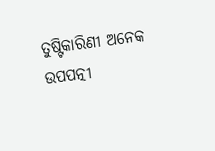ତୁଷ୍ଟିକାରିଣୀ ଅନେକ ଉପପତ୍ନୀ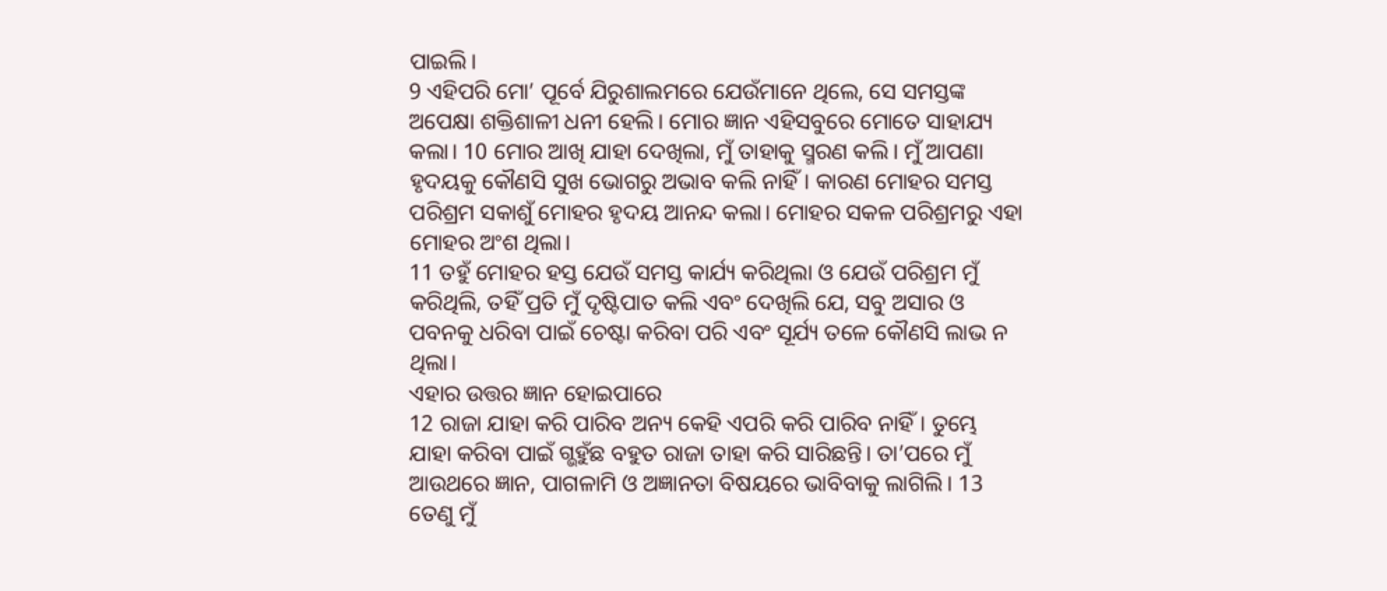ପାଇଲି।
9 ଏହିପରି ମୋ’ ପୂର୍ବେ ଯିରୁଶାଲମରେ ଯେଉଁମାନେ ଥିଲେ, ସେ ସମସ୍ତଙ୍କ ଅପେକ୍ଷା ଶକ୍ତିଶାଳୀ ଧନୀ ହେଲି। ମୋର ଜ୍ଞାନ ଏହିସବୁରେ ମୋତେ ସାହାଯ୍ୟ କଲା। 10 ମୋର ଆଖି ଯାହା ଦେଖିଲା, ମୁଁ ତାହାକୁ ସ୍ମରଣ କଲି। ମୁଁ ଆପଣା ହୃଦୟକୁ କୌଣସି ସୁଖ ଭୋଗରୁ ଅଭାବ କଲି ନାହିଁ। କାରଣ ମୋହର ସମସ୍ତ ପରିଶ୍ରମ ସକାଶୁଁ ମୋହର ହୃଦୟ ଆନନ୍ଦ କଲା। ମୋହର ସକଳ ପରିଶ୍ରମରୁ ଏହା ମୋହର ଅଂଶ ଥିଲା।
11 ତହୁଁ ମୋହର ହସ୍ତ ଯେଉଁ ସମସ୍ତ କାର୍ଯ୍ୟ କରିଥିଲା ଓ ଯେଉଁ ପରିଶ୍ରମ ମୁଁ କରିଥିଲି, ତହିଁ ପ୍ରତି ମୁଁ ଦୃଷ୍ଟିପାତ କଲି ଏବଂ ଦେଖିଲି ଯେ, ସବୁ ଅସାର ଓ ପବନକୁ ଧରିବା ପାଇଁ ଚେଷ୍ଟା କରିବା ପରି ଏବଂ ସୂର୍ଯ୍ୟ ତଳେ କୌଣସି ଲାଭ ନ ଥିଲା।
ଏହାର ଉତ୍ତର ଜ୍ଞାନ ହୋଇପାରେ
12 ରାଜା ଯାହା କରି ପାରିବ ଅନ୍ୟ କେହି ଏପରି କରି ପାରିବ ନାହିଁ। ତୁମ୍ଭେ ଯାହା କରିବା ପାଇଁ ଗ୍ଭହୁଁଛ ବହୁତ ରାଜା ତାହା କରି ସାରିଛନ୍ତି। ତା’ପରେ ମୁଁ ଆଉଥରେ ଜ୍ଞାନ, ପାଗଳାମି ଓ ଅଜ୍ଞାନତା ବିଷୟରେ ଭାବିବାକୁ ଲାଗିଲି। 13 ତେଣୁ ମୁଁ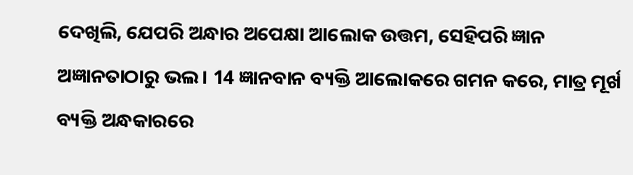ଦେଖିଲି, ଯେପରି ଅନ୍ଧାର ଅପେକ୍ଷା ଆଲୋକ ଉତ୍ତମ, ସେହିପରି ଜ୍ଞାନ ଅଜ୍ଞାନତାଠାରୁ ଭଲ। 14 ଜ୍ଞାନବାନ ବ୍ୟକ୍ତି ଆଲୋକରେ ଗମନ କରେ, ମାତ୍ର ମୂର୍ଖ ବ୍ୟକ୍ତି ଅନ୍ଧକାରରେ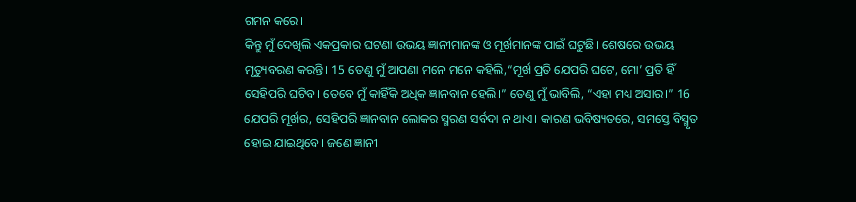ଗମନ କରେ।
କିନ୍ତୁ ମୁଁ ଦେଖିଲି ଏକପ୍ରକାର ଘଟଣା ଉଭୟ ଜ୍ଞାନୀମାନଙ୍କ ଓ ମୂର୍ଖମାନଙ୍କ ପାଇଁ ଘଟୁଛି। ଶେଷରେ ଉଭୟ ମୃତ୍ୟୁବରଣ କରନ୍ତି। 15 ତେଣୁ ମୁଁ ଆପଣା ମନେ ମନେ କହିଲି,“ମୂର୍ଖ ପ୍ରତି ଯେପରି ଘଟେ, ମୋ’ ପ୍ରତି ହିଁ ସେହିପରି ଘଟିବ। ତେବେ ମୁଁ କାହିଁକି ଅଧିକ ଜ୍ଞାନବାନ ହେଲି।” ତେଣୁ ମୁଁ ଭାବିଲି, “ଏହା ମଧ୍ୟ ଅସାର।” 16 ଯେପରି ମୂର୍ଖର, ସେହିପରି ଜ୍ଞାନବାନ ଲୋକର ସ୍ମରଣ ସର୍ବଦା ନ ଥାଏ। କାରଣ ଭବିଷ୍ୟତରେ, ସମସ୍ତେ ବିସ୍ମୃତ ହୋଇ ଯାଇଥିବେ। ଜଣେ ଜ୍ଞାନୀ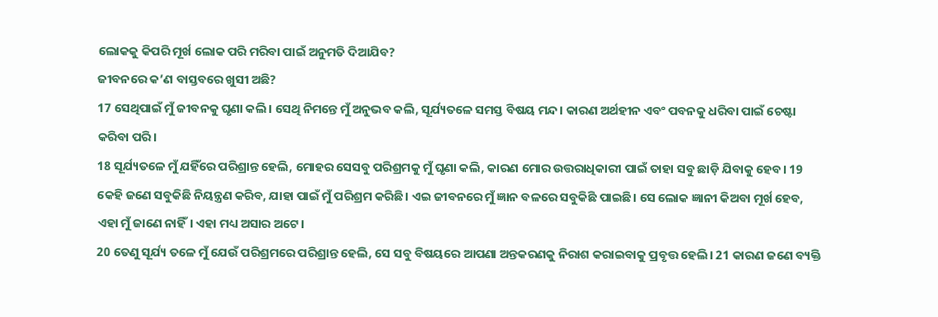ଲୋକକୁ କିପରି ମୂର୍ଖ ଲୋକ ପରି ମରିବା ପାଇଁ ଅନୁମତି ଦିଆଯିବ?
ଜୀବନରେ କ’ଣ ବାସ୍ତବରେ ଖୁସୀ ଅଛି?
17 ସେଥିପାଇଁ ମୁଁ ଜୀବନକୁ ଘୃଣା କଲି। ସେଥି ନିମନ୍ତେ ମୁଁ ଅନୁଭବ କଲି, ସୂର୍ଯ୍ୟତଳେ ସମସ୍ତ ବିଷୟ ମନ୍ଦ। କାରଣ ଅର୍ଥହୀନ ଏବଂ ପବନକୁ ଧରିବା ପାଇଁ ଚେଷ୍ଟା କରିବା ପରି।
18 ସୂର୍ଯ୍ୟତଳେ ମୁଁ ଯହିଁରେ ପରିଶ୍ରାନ୍ତ ହେଲି, ମୋହର ସେସବୁ ପରିଶ୍ରମକୁ ମୁଁ ଘୃଣା କଲି, କାରଣ ମୋର ଉତ୍ତରାଧିକାରୀ ପାଇଁ ତାହା ସବୁ ଛାଡ଼ି ଯିବାକୁ ହେବ। 19 କେହି ଜଣେ ସବୁକିଛି ନିୟନ୍ତ୍ରଣ କରିବ, ଯାହା ପାଇଁ ମୁଁ ପରିଶ୍ରମ କରିଛି। ଏଇ ଜୀବନରେ ମୁଁ ଜ୍ଞାନ ବଳରେ ସବୁକିଛି ପାଇଛି। ସେ ଲୋକ ଜ୍ଞାନୀ କିଅବା ମୂର୍ଖ ହେବ, ଏହା ମୁଁ ଜାଣେ ନାହିଁ। ଏହା ମଧ୍ୟ ଅସାର ଅଟେ।
20 ତେଣୁ ସୂର୍ଯ୍ୟ ତଳେ ମୁଁ ଯେଉଁ ପରିଶ୍ରମରେ ପରିଶ୍ରାନ୍ତ ହେଲି, ସେ ସବୁ ବିଷୟରେ ଆପଣା ଅନ୍ତକରଣକୁ ନିରାଶ କରାଇବାକୁ ପ୍ରବୃତ୍ତ ହେଲି। 21 କାରଣ ଜଣେ ବ୍ୟକ୍ତି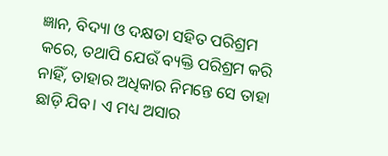ଜ୍ଞାନ, ବିଦ୍ୟା ଓ ଦକ୍ଷତା ସହିତ ପରିଶ୍ରମ କରେ, ତଥାପି ଯେଉଁ ବ୍ୟକ୍ତି ପରିଶ୍ରମ କରି ନାହିଁ, ତାହାର ଅଧିକାର ନିମନ୍ତେ ସେ ତାହା ଛାଡ଼ି ଯିବ। ଏ ମଧ୍ୟ ଅସାର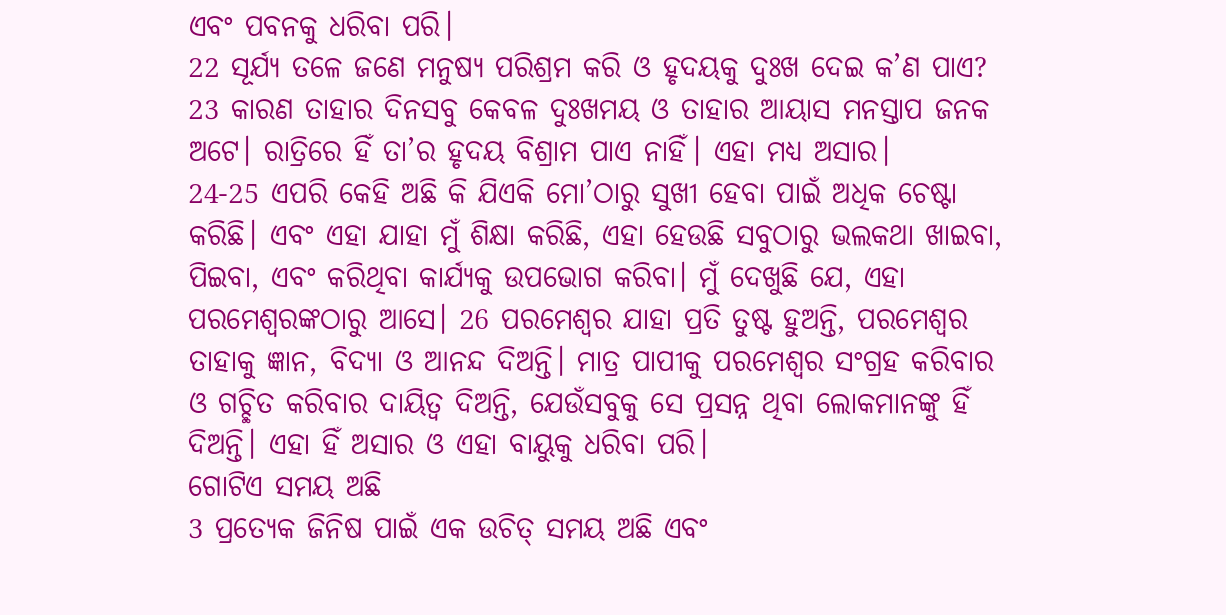ଏବଂ ପବନକୁ ଧରିବା ପରି।
22 ସୂର୍ଯ୍ୟ ତଳେ ଜଣେ ମନୁଷ୍ୟ ପରିଶ୍ରମ କରି ଓ ହୃଦୟକୁ ଦୁଃଖ ଦେଇ କ’ଣ ପାଏ? 23 କାରଣ ତାହାର ଦିନସବୁ କେବଳ ଦୁଃଖମୟ ଓ ତାହାର ଆୟାସ ମନସ୍ତାପ ଜନକ ଅଟେ। ରାତ୍ରିରେ ହିଁ ତା’ର ହୃଦୟ ବିଶ୍ରାମ ପାଏ ନାହିଁ। ଏହା ମଧ୍ୟ ଅସାର।
24-25 ଏପରି କେହି ଅଛି କି ଯିଏକି ମୋ’ଠାରୁ ସୁଖୀ ହେବା ପାଇଁ ଅଧିକ ଚେଷ୍ଟା କରିଛି। ଏବଂ ଏହା ଯାହା ମୁଁ ଶିକ୍ଷା କରିଛି, ଏହା ହେଉଛି ସବୁଠାରୁ ଭଲକଥା ଖାଇବା, ପିଇବା, ଏବଂ କରିଥିବା କାର୍ଯ୍ୟକୁ ଉପଭୋଗ କରିବା। ମୁଁ ଦେଖୁଛି ଯେ, ଏହା ପରମେଶ୍ୱରଙ୍କଠାରୁ ଆସେ। 26 ପରମେଶ୍ୱର ଯାହା ପ୍ରତି ତୁଷ୍ଟ ହୁଅନ୍ତି, ପରମେଶ୍ୱର ତାହାକୁ ଜ୍ଞାନ, ବିଦ୍ୟା ଓ ଆନନ୍ଦ ଦିଅନ୍ତି। ମାତ୍ର ପାପୀକୁ ପରମେଶ୍ୱର ସଂଗ୍ରହ କରିବାର ଓ ଗଚ୍ଛିତ କରିବାର ଦାୟିତ୍ୱ ଦିଅନ୍ତି, ଯେଉଁସବୁକୁ ସେ ପ୍ରସନ୍ନ ଥିବା ଲୋକମାନଙ୍କୁ ହିଁ ଦିଅନ୍ତି। ଏହା ହିଁ ଅସାର ଓ ଏହା ବାୟୁକୁ ଧରିବା ପରି।
ଗୋଟିଏ ସମୟ ଅଛି
3 ପ୍ରତ୍ୟେକ ଜିନିଷ ପାଇଁ ଏକ ଉଚିତ୍ ସମୟ ଅଛି ଏବଂ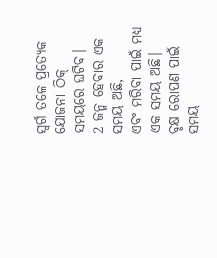ସ୍ୱର୍ଗ ତଳେ ପ୍ରତ୍ୟେକ ଯୋଜନା ଠିକ୍ ସମୟରେ ଘଟିବ।
2 ଜନ୍ମ ହେବାର ଏକ ସମୟ ଅଛି,
ଏବଂ ମରିବା ପାଇଁ ମଧ୍ୟ ଏକ ସମୟ ଅଛି।
ବୃକ୍ଷ ରୋପଣ ପାଇଁ ସମୟ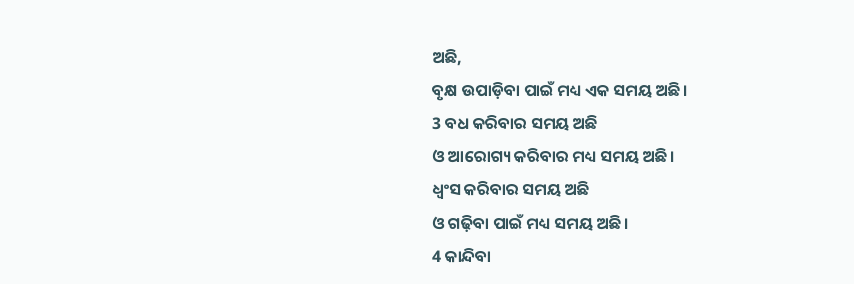ଅଛି,
ବୃକ୍ଷ ଉପାଡ଼ିବା ପାଇଁ ମଧ୍ୟ ଏକ ସମୟ ଅଛି।
3 ବଧ କରିବାର ସମୟ ଅଛି
ଓ ଆରୋଗ୍ୟ କରିବାର ମଧ୍ୟ ସମୟ ଅଛି।
ଧ୍ୱଂସ କରିବାର ସମୟ ଅଛି
ଓ ଗଢ଼ିବା ପାଇଁ ମଧ୍ୟ ସମୟ ଅଛି।
4 କାନ୍ଦିବା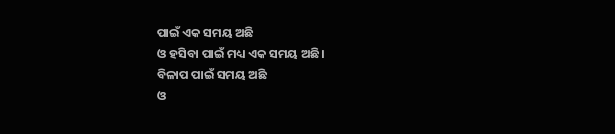ପାଇଁ ଏକ ସମୟ ଅଛି
ଓ ହସିବା ପାଇଁ ମଧ୍ୟ ଏକ ସମୟ ଅଛି।
ବିଳାପ ପାଇଁ ସମୟ ଅଛି
ଓ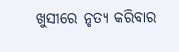ଖୁସୀରେ ନୃତ୍ୟ କରିବାର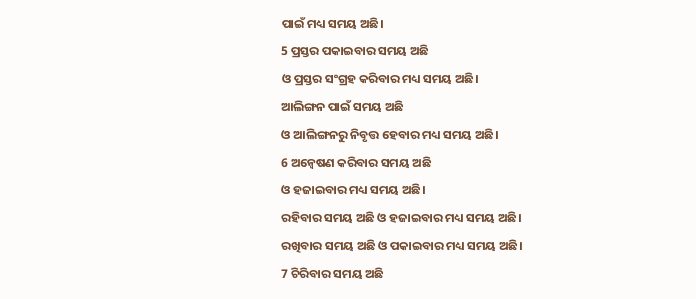ପାଇଁ ମଧ୍ୟ ସମୟ ଅଛି।
5 ପ୍ରସ୍ତର ପକାଇବାର ସମୟ ଅଛି
ଓ ପ୍ରସ୍ତର ସଂଗ୍ରହ କରିବାର ମଧ୍ୟ ସମୟ ଅଛି।
ଆଲିଙ୍ଗନ ପାଇଁ ସମୟ ଅଛି
ଓ ଆଲିଙ୍ଗନରୁ ନିବୃତ୍ତ ହେବାର ମଧ୍ୟ ସମୟ ଅଛି।
6 ଅନ୍ୱେଷଣ କରିବାର ସମୟ ଅଛି
ଓ ହଜାଇବାର ମଧ୍ୟ ସମୟ ଅଛି।
ରହିବାର ସମୟ ଅଛି ଓ ହଜାଇବାର ମଧ୍ୟ ସମୟ ଅଛି।
ରଖିବାର ସମୟ ଅଛି ଓ ପକାଇବାର ମଧ୍ୟ ସମୟ ଅଛି।
7 ଚିରିବାର ସମୟ ଅଛି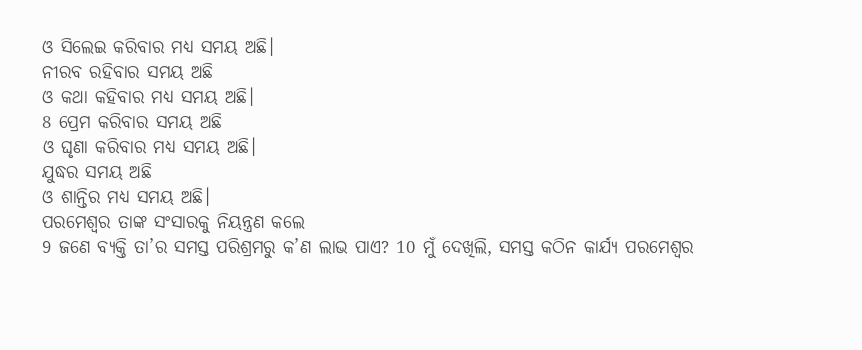ଓ ସିଲେଇ କରିବାର ମଧ୍ୟ ସମୟ ଅଛି।
ନୀରବ ରହିବାର ସମୟ ଅଛି
ଓ କଥା କହିବାର ମଧ୍ୟ ସମୟ ଅଛି।
8 ପ୍ରେମ କରିବାର ସମୟ ଅଛି
ଓ ଘୃଣା କରିବାର ମଧ୍ୟ ସମୟ ଅଛି।
ଯୁଦ୍ଧର ସମୟ ଅଛି
ଓ ଶାନ୍ତିର ମଧ୍ୟ ସମୟ ଅଛି।
ପରମେଶ୍ୱର ତାଙ୍କ ସଂସାରକୁ ନିୟନ୍ତ୍ରଣ କଲେ
9 ଜଣେ ବ୍ୟକ୍ତି ତା’ର ସମସ୍ତ ପରିଶ୍ରମରୁ କ’ଣ ଲାଭ ପାଏ? 10 ମୁଁ ଦେଖିଲି, ସମସ୍ତ କଠିନ କାର୍ଯ୍ୟ ପରମେଶ୍ୱର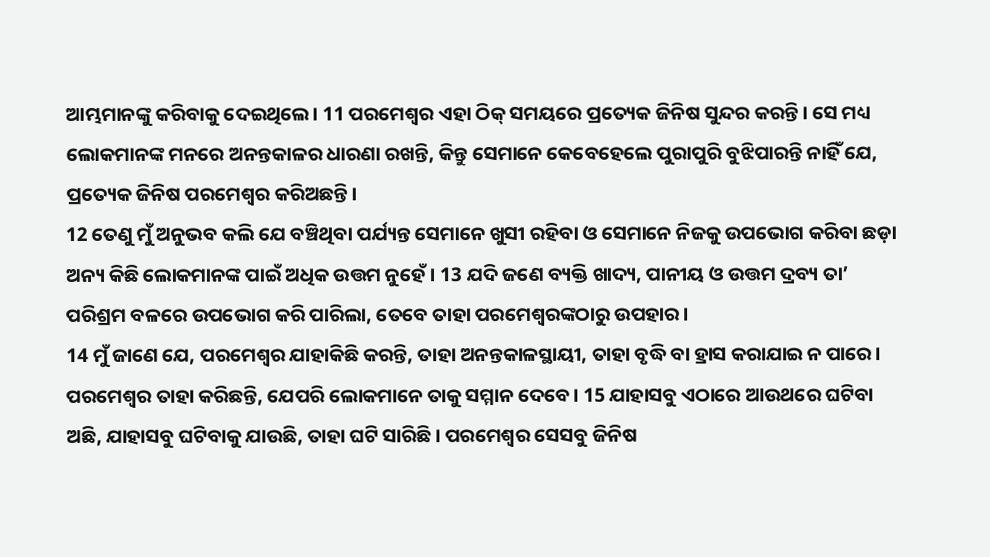ଆମ୍ଭମାନଙ୍କୁ କରିବାକୁ ଦେଇଥିଲେ। 11 ପରମେଶ୍ୱର ଏହା ଠିକ୍ ସମୟରେ ପ୍ରତ୍ୟେକ ଜିନିଷ ସୁନ୍ଦର କରନ୍ତି। ସେ ମଧ୍ୟ ଲୋକମାନଙ୍କ ମନରେ ଅନନ୍ତକାଳର ଧାରଣା ରଖନ୍ତି, କିନ୍ତୁ ସେମାନେ କେବେହେଲେ ପୁରାପୁରି ବୁଝିପାରନ୍ତି ନାହିଁ ଯେ, ପ୍ରତ୍ୟେକ ଜିନିଷ ପରମେଶ୍ୱର କରିଅଛନ୍ତି।
12 ତେଣୁ ମୁଁ ଅନୁଭବ କଲି ଯେ ବଞ୍ଚିଥିବା ପର୍ଯ୍ୟନ୍ତ ସେମାନେ ଖୁସୀ ରହିବା ଓ ସେମାନେ ନିଜକୁ ଉପଭୋଗ କରିବା ଛଡ଼ା ଅନ୍ୟ କିଛି ଲୋକମାନଙ୍କ ପାଇଁ ଅଧିକ ଉତ୍ତମ ନୁହେଁ। 13 ଯଦି ଜଣେ ବ୍ୟକ୍ତି ଖାଦ୍ୟ, ପାନୀୟ ଓ ଉତ୍ତମ ଦ୍ରବ୍ୟ ତା’ ପରିଶ୍ରମ ବଳରେ ଉପଭୋଗ କରି ପାରିଲା, ତେବେ ତାହା ପରମେଶ୍ୱରଙ୍କଠାରୁ ଉପହାର।
14 ମୁଁ ଜାଣେ ଯେ, ପରମେଶ୍ୱର ଯାହାକିଛି କରନ୍ତି, ତାହା ଅନନ୍ତକାଳସ୍ଥାୟୀ, ତାହା ବୃଦ୍ଧି ବା ହ୍ରାସ କରାଯାଇ ନ ପାରେ। ପରମେଶ୍ୱର ତାହା କରିଛନ୍ତି, ଯେପରି ଲୋକମାନେ ତାକୁ ସମ୍ମାନ ଦେବେ। 15 ଯାହାସବୁ ଏଠାରେ ଆଉଥରେ ଘଟିବା ଅଛି, ଯାହାସବୁ ଘଟିବାକୁ ଯାଉଛି, ତାହା ଘଟି ସାରିଛି। ପରମେଶ୍ୱର ସେସବୁ ଜିନିଷ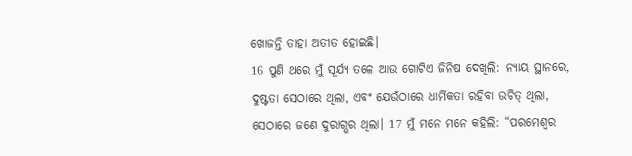ଖୋଜନ୍ତି ତାହା ଅତୀତ ହୋଇଛି।
16 ପୁଣି ଥରେ ମୁଁ ସୂର୍ଯ୍ୟ ତଳେ ଆଉ ଗୋଟିଏ ଜିନିଷ ଦେଖିଲି: ନ୍ୟାୟ ସ୍ଥାନରେ, ଦୁଷ୍ଟତା ସେଠାରେ ଥିଲା, ଏବଂ ଯେଉଁଠାରେ ଧାର୍ମିକତା ରହିବା ଉଚିତ୍ ଥିଲା, ସେଠାରେ ଜଣେ ଦୁରାଗ୍ଭର ଥିଲା। 17 ମୁଁ ମନେ ମନେ କହିଲି: “ପରମେଶ୍ୱର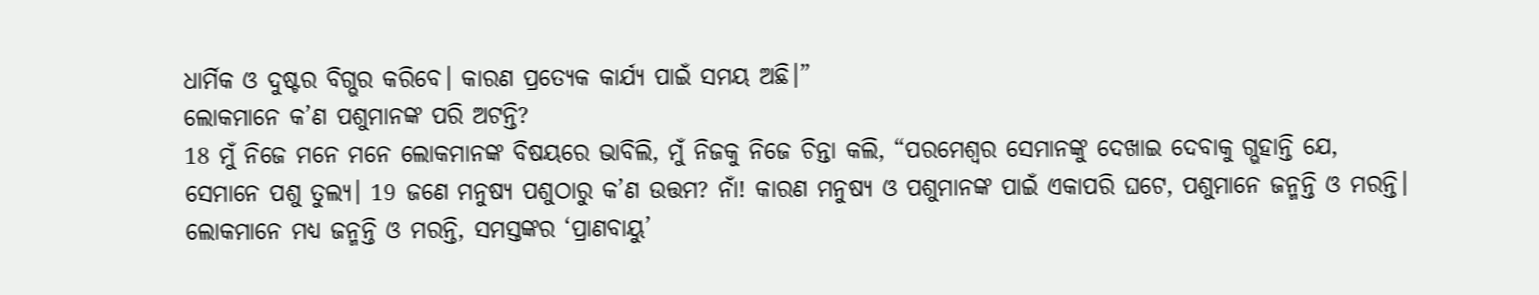ଧାର୍ମିକ ଓ ଦୁଷ୍ଟର ବିଗ୍ଭର କରିବେ। କାରଣ ପ୍ରତ୍ୟେକ କାର୍ଯ୍ୟ ପାଇଁ ସମୟ ଅଛି।”
ଲୋକମାନେ କ’ଣ ପଶୁମାନଙ୍କ ପରି ଅଟନ୍ତି?
18 ମୁଁ ନିଜେ ମନେ ମନେ ଲୋକମାନଙ୍କ ବିଷୟରେ ଭାବିଲି, ମୁଁ ନିଜକୁ ନିଜେ ଚିନ୍ତା କଲି, “ପରମେଶ୍ୱର ସେମାନଙ୍କୁ ଦେଖାଇ ଦେବାକୁ ଗ୍ଭହାନ୍ତି ଯେ, ସେମାନେ ପଶୁ ତୁଲ୍ୟ। 19 ଜଣେ ମନୁଷ୍ୟ ପଶୁଠାରୁ କ’ଣ ଉତ୍ତମ? ନାଁ! କାରଣ ମନୁଷ୍ୟ ଓ ପଶୁମାନଙ୍କ ପାଇଁ ଏକାପରି ଘଟେ, ପଶୁମାନେ ଜନ୍ମନ୍ତି ଓ ମରନ୍ତି। ଲୋକମାନେ ମଧ୍ୟ ଜନ୍ମନ୍ତି ଓ ମରନ୍ତି, ସମସ୍ତଙ୍କର ‘ପ୍ରାଣବାୟୁ’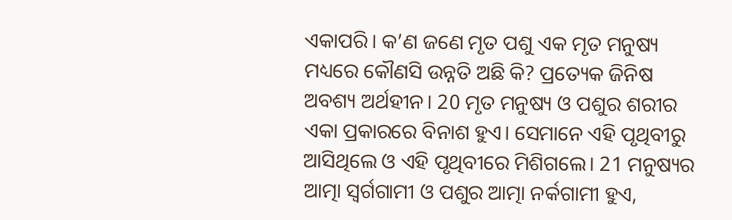ଏକାପରି। କ’ଣ ଜଣେ ମୃତ ପଶୁ ଏକ ମୃତ ମନୁଷ୍ୟ ମଧ୍ୟରେ କୌଣସି ଉନ୍ନତି ଅଛି କି? ପ୍ରତ୍ୟେକ ଜିନିଷ ଅବଶ୍ୟ ଅର୍ଥହୀନ। 20 ମୃତ ମନୁଷ୍ୟ ଓ ପଶୁର ଶରୀର ଏକା ପ୍ରକାରରେ ବିନାଶ ହୁଏ। ସେମାନେ ଏହି ପୃଥିବୀରୁ ଆସିଥିଲେ ଓ ଏହି ପୃଥିବୀରେ ମିଶିଗଲେ। 21 ମନୁଷ୍ୟର ଆତ୍ମା ସ୍ୱର୍ଗଗାମୀ ଓ ପଶୁର ଆତ୍ମା ନର୍କଗାମୀ ହୁଏ,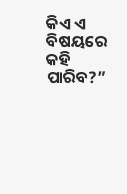କିଏ ଏ ବିଷୟରେ କହି ପାରିବ?”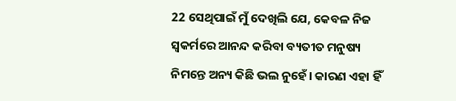22 ସେଥିପାଇଁ ମୁଁ ଦେଖିଲି ଯେ, କେବଳ ନିଜ ସ୍ୱକର୍ମରେ ଆନନ୍ଦ କରିବା ବ୍ୟତୀତ ମନୁଷ୍ୟ ନିମନ୍ତେ ଅନ୍ୟ କିଛି ଭଲ ନୁହେଁ। କାରଣ ଏହା ହିଁ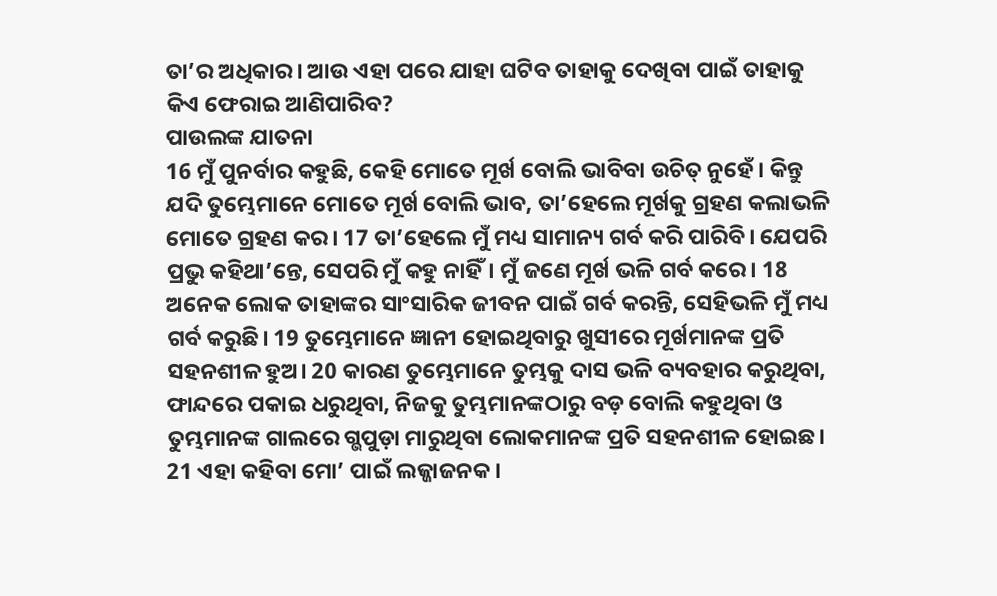ତା’ର ଅଧିକାର। ଆଉ ଏହା ପରେ ଯାହା ଘଟିବ ତାହାକୁ ଦେଖିବା ପାଇଁ ତାହାକୁ କିଏ ଫେରାଇ ଆଣିପାରିବ?
ପାଉଲଙ୍କ ଯାତନା
16 ମୁଁ ପୁନର୍ବାର କହୁଛି, କେହି ମୋତେ ମୂର୍ଖ ବୋଲି ଭାବିବା ଉଚିତ୍ ନୁହେଁ। କିନ୍ତୁ ଯଦି ତୁମ୍ଭେମାନେ ମୋତେ ମୂର୍ଖ ବୋଲି ଭାବ, ତା’ହେଲେ ମୂର୍ଖକୁ ଗ୍ରହଣ କଲାଭଳି ମୋତେ ଗ୍ରହଣ କର। 17 ତା’ହେଲେ ମୁଁ ମଧ୍ୟ ସାମାନ୍ୟ ଗର୍ବ କରି ପାରିବି। ଯେପରି ପ୍ରଭୁ କହିଥା’ନ୍ତେ, ସେପରି ମୁଁ କହୁ ନାହିଁ। ମୁଁ ଜଣେ ମୂର୍ଖ ଭଳି ଗର୍ବ କରେ। 18 ଅନେକ ଲୋକ ତାହାଙ୍କର ସାଂସାରିକ ଜୀବନ ପାଇଁ ଗର୍ବ କରନ୍ତି, ସେହିଭଳି ମୁଁ ମଧ୍ୟ ଗର୍ବ କରୁଛି। 19 ତୁମ୍ଭେମାନେ ଜ୍ଞାନୀ ହୋଇଥିବାରୁ ଖୁସୀରେ ମୂର୍ଖମାନଙ୍କ ପ୍ରତି ସହନଶୀଳ ହୁଅ। 20 କାରଣ ତୁମ୍ଭେମାନେ ତୁମ୍ଭକୁ ଦାସ ଭଳି ବ୍ୟବହାର କରୁଥିବା, ଫାନ୍ଦରେ ପକାଇ ଧରୁଥିବା, ନିଜକୁ ତୁମ୍ଭମାନଙ୍କଠାରୁ ବଡ଼ ବୋଲି କହୁଥିବା ଓ ତୁମ୍ଭମାନଙ୍କ ଗାଲରେ ଗ୍ଭପୁଡ଼ା ମାରୁଥିବା ଲୋକମାନଙ୍କ ପ୍ରତି ସହନଶୀଳ ହୋଇଛ। 21 ଏହା କହିବା ମୋ’ ପାଇଁ ଲଜ୍ଜାଜନକ।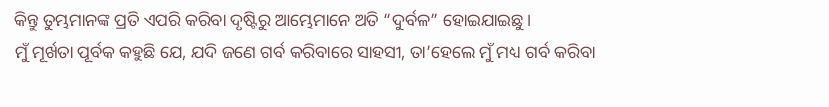କିନ୍ତୁ ତୁମ୍ଭମାନଙ୍କ ପ୍ରତି ଏପରି କରିବା ଦୃଷ୍ଟିରୁ ଆମ୍ଭେମାନେ ଅତି “ଦୁର୍ବଳ” ହୋଇଯାଇଛୁ।
ମୁଁ ମୂର୍ଖତା ପୂର୍ବକ କହୁଛି ଯେ, ଯଦି ଜଣେ ଗର୍ବ କରିବାରେ ସାହସୀ, ତା’ହେଲେ ମୁଁ ମଧ୍ୟ ଗର୍ବ କରିବା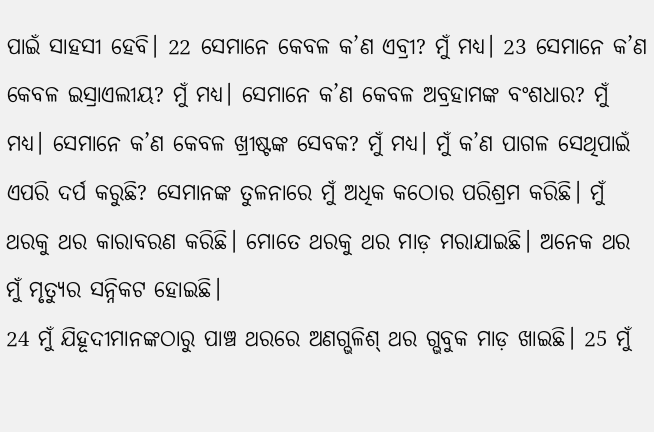ପାଇଁ ସାହସୀ ହେବି। 22 ସେମାନେ କେବଳ କ’ଣ ଏବ୍ରୀ? ମୁଁ ମଧ୍ୟ। 23 ସେମାନେ କ’ଣ କେବଳ ଇସ୍ରାଏଲୀୟ? ମୁଁ ମଧ୍ୟ। ସେମାନେ କ’ଣ କେବଳ ଅବ୍ରହାମଙ୍କ ବଂଶଧାର? ମୁଁ ମଧ୍ୟ। ସେମାନେ କ’ଣ କେବଳ ଖ୍ରୀଷ୍ଟଙ୍କ ସେବକ? ମୁଁ ମଧ୍ୟ। ମୁଁ କ’ଣ ପାଗଳ ସେଥିପାଇଁ ଏପରି ଦର୍ପ କରୁଛି? ସେମାନଙ୍କ ତୁଳନାରେ ମୁଁ ଅଧିକ କଠୋର ପରିଶ୍ରମ କରିଛି। ମୁଁ ଥରକୁ ଥର କାରାବରଣ କରିଛି। ମୋତେ ଥରକୁ ଥର ମାଡ଼ ମରାଯାଇଛି। ଅନେକ ଥର ମୁଁ ମୃତ୍ୟୁର ସନ୍ନିକଟ ହୋଇଛି।
24 ମୁଁ ଯିହୂଦୀମାନଙ୍କଠାରୁ ପାଞ୍ଚ ଥରରେ ଅଣଗ୍ଭଳିଶ୍ ଥର ଗ୍ଭବୁକ ମାଡ଼ ଖାଇଛି। 25 ମୁଁ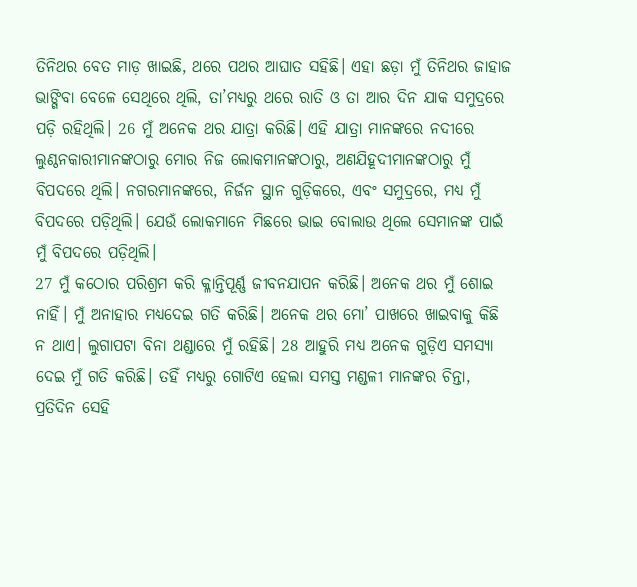ତିନିଥର ବେତ ମାଡ଼ ଖାଇଛି, ଥରେ ପଥର ଆଘାତ ସହିଛି। ଏହା ଛଡ଼ା ମୁଁ ତିନିଥର ଜାହାଜ ଭାଙ୍ଗିବା ବେଳେ ସେଥିରେ ଥିଲି, ତା’ମଧ୍ୟରୁ ଥରେ ରାତି ଓ ତା ଆର ଦିନ ଯାକ ସମୁଦ୍ରରେ ପଡ଼ି ରହିଥିଲି। 26 ମୁଁ ଅନେକ ଥର ଯାତ୍ରା କରିଛି। ଏହି ଯାତ୍ରା ମାନଙ୍କରେ ନଦୀରେ ଲୁଣ୍ଠନକାରୀମାନଙ୍କଠାରୁ ମୋର ନିଜ ଲୋକମାନଙ୍କଠାରୁ, ଅଣଯିହୂଦୀମାନଙ୍କଠାରୁ ମୁଁ ବିପଦରେ ଥିଲି। ନଗରମାନଙ୍କରେ, ନିର୍ଜନ ସ୍ଥାନ ଗୁଡ଼ିକରେ, ଏବଂ ସମୁଦ୍ରରେ, ମଧ୍ୟ ମୁଁ ବିପଦରେ ପଡ଼ିଥିଲି। ଯେଉଁ ଲୋକମାନେ ମିଛରେ ଭାଇ ବୋଲାଉ ଥିଲେ ସେମାନଙ୍କ ପାଇଁ ମୁଁ ବିପଦରେ ପଡ଼ିଥିଲି।
27 ମୁଁ କଠୋର ପରିଶ୍ରମ କରି କ୍ଳାନ୍ତିପୂର୍ଣ୍ଣ ଜୀବନଯାପନ କରିଛି। ଅନେକ ଥର ମୁଁ ଶୋଇ ନାହିଁ। ମୁଁ ଅନାହାର ମଧ୍ୟଦେଇ ଗତି କରିଛି। ଅନେକ ଥର ମୋ’ ପାଖରେ ଖାଇବାକୁ କିଛି ନ ଥାଏ। ଲୁଗାପଟା ବିନା ଥଣ୍ଡାରେ ମୁଁ ରହିଛି। 28 ଆହୁରି ମଧ୍ୟ ଅନେକ ଗୁଡ଼ିଏ ସମସ୍ୟା ଦେଇ ମୁଁ ଗତି କରିଛି। ତହିଁ ମଧ୍ୟରୁ ଗୋଟିଏ ହେଲା ସମସ୍ତ ମଣ୍ଡଳୀ ମାନଙ୍କର ଚିନ୍ତା, ପ୍ରତିଦିନ ସେହି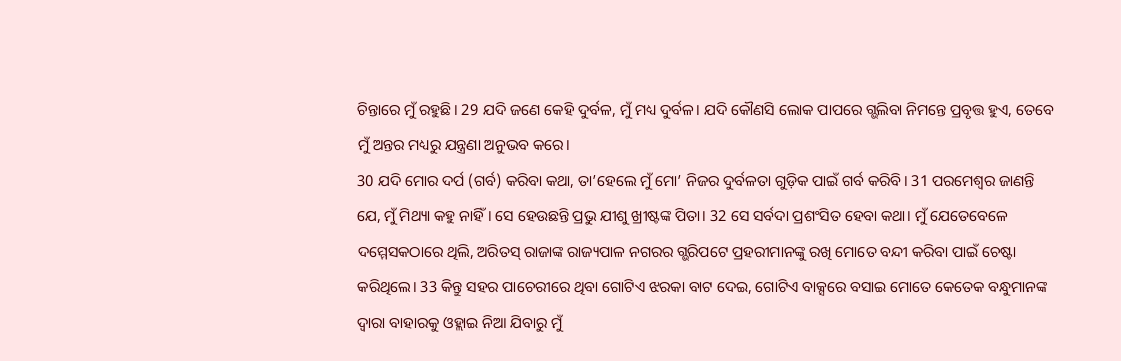ଚିନ୍ତାରେ ମୁଁ ରହୁଛି। 29 ଯଦି ଜଣେ କେହି ଦୁର୍ବଳ, ମୁଁ ମଧ୍ୟ ଦୁର୍ବଳ। ଯଦି କୌଣସି ଲୋକ ପାପରେ ଗ୍ଭଲିବା ନିମନ୍ତେ ପ୍ରବୃତ୍ତ ହୁଏ, ତେବେ ମୁଁ ଅନ୍ତର ମଧ୍ୟରୁ ଯନ୍ତ୍ରଣା ଅନୁଭବ କରେ।
30 ଯଦି ମୋର ଦର୍ପ (ଗର୍ବ) କରିବା କଥା, ତା’ହେଲେ ମୁଁ ମୋ’ ନିଜର ଦୁର୍ବଳତା ଗୁଡ଼ିକ ପାଇଁ ଗର୍ବ କରିବି। 31 ପରମେଶ୍ୱର ଜାଣନ୍ତି ଯେ, ମୁଁ ମିଥ୍ୟା କହୁ ନାହିଁ। ସେ ହେଉଛନ୍ତି ପ୍ରଭୁ ଯୀଶୁ ଖ୍ରୀଷ୍ଟଙ୍କ ପିତା। 32 ସେ ସର୍ବଦା ପ୍ରଶଂସିତ ହେବା କଥା। ମୁଁ ଯେତେବେଳେ ଦମ୍ମେସକଠାରେ ଥିଲି, ଅରିତସ୍ ରାଜାଙ୍କ ରାଜ୍ୟପାଳ ନଗରର ଗ୍ଭରିପଟେ ପ୍ରହରୀମାନଙ୍କୁ ରଖି ମୋତେ ବନ୍ଦୀ କରିବା ପାଇଁ ଚେଷ୍ଟା କରିଥିଲେ। 33 କିନ୍ତୁ ସହର ପାଚେରୀରେ ଥିବା ଗୋଟିଏ ଝରକା ବାଟ ଦେଇ, ଗୋଟିଏ ବାକ୍ସରେ ବସାଇ ମୋତେ କେତେକ ବନ୍ଧୁମାନଙ୍କ ଦ୍ୱାରା ବାହାରକୁ ଓହ୍ଲାଇ ନିଆ ଯିବାରୁ ମୁଁ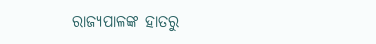ରାଜ୍ୟପାଳଙ୍କ ହାତରୁ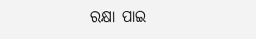ରକ୍ଷା ପାଇ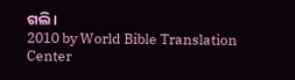ଗଲି।
2010 by World Bible Translation Center